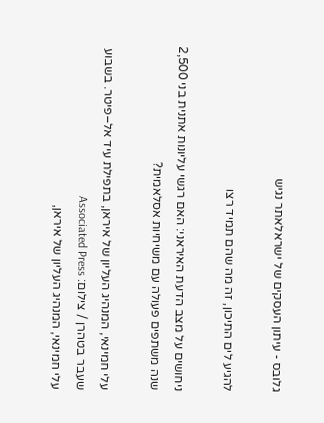גלובס - עיתון העסקים של ישראלאתר נגיש

להגיע לים התיכון, זה מה שהם תמיד רצו

ניחושים על מצב הדעת האיראני: האם רגשי עליונות אתנית בני 2,500 שנה משתפים פעולה עם משיחיות אסלאמית?

עלי חמינאי, המנהיג העליון של איראן, בתפילת עיד אל–פיטר. בשבוע שעבר בטהרן / צילום: Associated Press
עלי חמינאי, המנהיג העליון של איראן,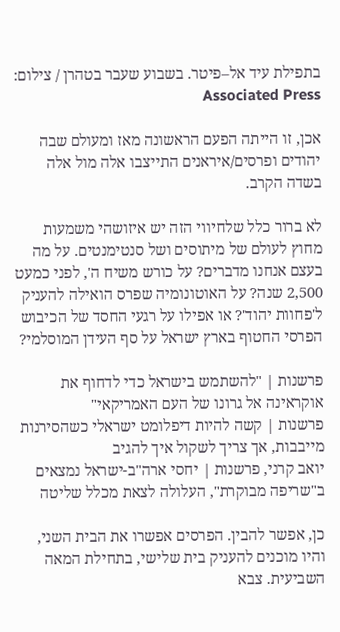בתפילת עיד אל–פיטר. בשבוע שעבר בטהרן / צילום: Associated Press

אכן, זו הייתה הפעם הראשונה מאז ומעולם שבה יהודים ופרסים/איראנים התייצבו אלה מול אלה בשדה הקרב.

לא ברור כלל שלחיווי הזה יש איזושהי משמעות מחוץ לעולם של מיתוסים ושל סנטימנטים. על מה בעצם אנחנו מדברים? על כורש משיח ה', לפני כמעט 2,500 שנה? על האוטונומיה שפרס הואילה להעניק ל'פחוות יהוד'? או אפילו על רגעי החסד של הכיבוש הפרסי החטוף בארץ ישראל על סף העידן המוסלמי?

פרשנות | "להשתמש בישראל כדי לדחוף את אוקראינה אל גרונו של העם האמריקאי"
פרשנות | קשה להיות דיפלומט ישראלי כשהסירנות מייבבות, אך צריך לשקול איך להגיב
יואב קרני, פרשנות | יחסי ארה"ב-ישראל נמצאים ב"שריפה מבוקרת", העלולה לצאת מכלל שליטה

כן, אפשר להבין. הפרסים אפשרו את הבית השני, והיו מוכנים להעניק בית שלישי, בתחילת המאה השביעית. צבא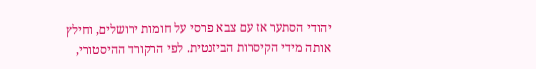יהודי הסתער אז עם צבא פרסי על חומות ירושלים, וחילץ אותה מידי הקיסרות הביזנטית. לפי הרקורד ההיסטורי,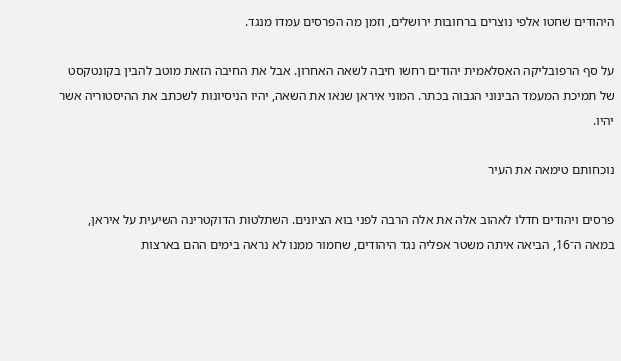היהודים שחטו אלפי נוצרים ברחובות ירושלים, וזמן מה הפרסים עמדו מנגד.

על סף הרפובליקה האסלאמית יהודים רחשו חיבה לשאה האחרון. אבל את החיבה הזאת מוטב להבין בקונטקסט של תמיכת המעמד הבינוני הגבוה בכתר. המוני איראן שנאו את השאה, יהיו הניסיונות לשכתב את ההיסטוריה אשר יהיו.

נוכחותם טימאה את העיר

פרסים ויהודים חדלו לאהוב אלה את אלה הרבה לפני בוא הציונים. השתלטות הדוקטרינה השיעית על איראן, במאה ה־16, הביאה איתה משטר אפליה נגד היהודים, שחמור ממנו לא נראה בימים ההם בארצות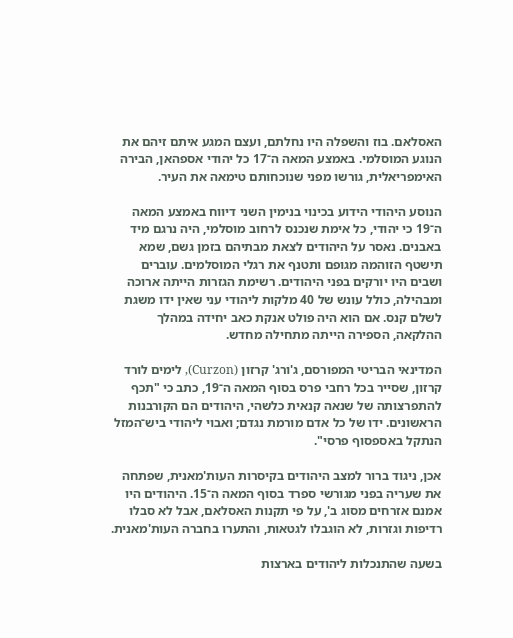האסלאם. בוז והשפלה היו נחלתם, ועצם המגע איתם זיהם את הנוגע המוסלמי. באמצע המאה ה־17 כל יהודי אספהאן, הבירה האימפריאלית, גורשו מפני שנוכחותם טימאה את העיר.

הנוסע היהודי הידוע בכינוי בנימין השני דיווח באמצע המאה ה־19 כי יהודי, כל אימת שנכנס לרחוב מוסלמי, היה נרגם מיד באבנים. נאסר על היהודים לצאת מבתיהם בזמן גשם, שמא תישטף הזוהמה מגופם ותטנף את רגלי המוסלמים. עוברים ושבים היו יורקים בפני היהודים. רשימת הגזרות הייתה ארוכה ומבהילה, כולל עונש של 40 מלקות ליהודי עני שאין ידו משגת לשלם קנס. אם הוא היה פולט אנקת כאב יחידה במהלך ההלקאה, הספירה הייתה מתחילה מחדש.

המדינאי הבריטי המפורסם, ג'ורג' קרזון (Curzon), לימים לורד קרזון, שסייר בכל רחבי פרס בסוף המאה ה־19, כתב כי "תכף להתפרצותה של שנאה קנאית כלשהי, היהודים הם הקורבנות הראשונים. ידו של כל אדם מורמת נגדם; ואבוי ליהודי ביש־המזל הנתקל באספסוף פרסי".

אכן, ניגוד ברור למצב היהודים בקיסרות העות'מאנית, שפתחה את שעריה בפני מגורשי ספרד בסוף המאה ה־15. היהודים היו אמנם אזרחים מסוג ב', על פי תקנות האסלאם, אבל לא סבלו רדיפות וגזרות, לא הוגבלו לגטאות, והתערו בחברה העות'מאנית.

בשעה שהתנכלות ליהודים בארצות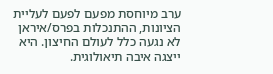ערב מיוחסת מפעם לפעם לעליית הציונות, ההתנכלות בפרס/איראן לא נגעה כלל לעולם החיצון. היא ייצגה איבה תיאולוגית.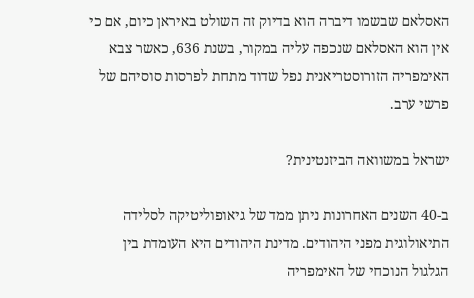האסלאם שבשמו דיברה הוא בדיוק זה השולט באיראן כיום, אם כי אין הוא האסלאם שנכפה עליה במקור, בשנת 636, כאשר צבא האימפריה הזורוסטריאנית נפל שדוד מתחת לפרסות סוסיהם של פרשי ערב.

ישראל במשוואה הביזנטינית?

ב-40 השנים האחרונות ניתן ממד של גיאופוליטיקה לסלידה התיאולוגית מפני היהודים. מדינת היהודים היא העומדת בין הגלגול הנוכחי של האימפריה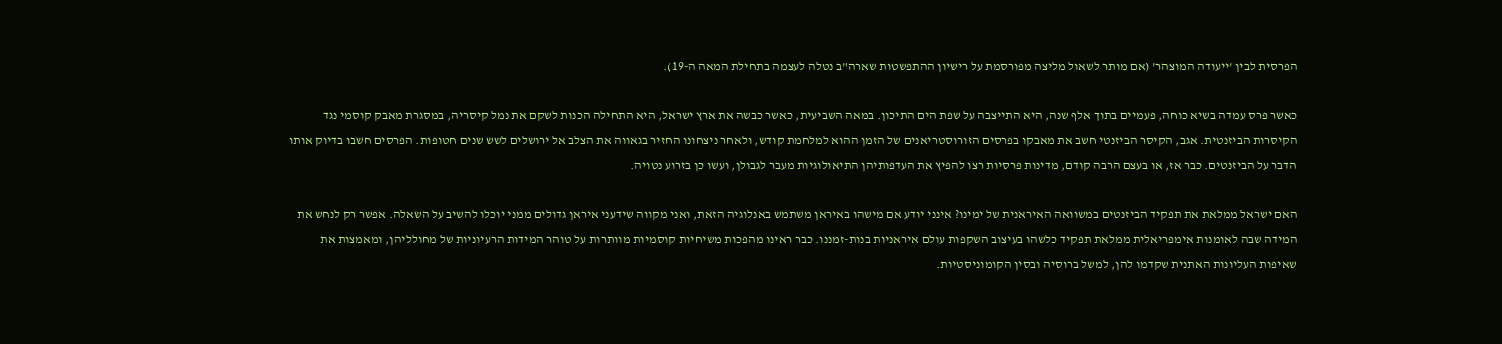הפרסית לבין 'ייעודה המוצהר' (אם מותר לשאול מליצה מפורסמת על רישיון ההתפשטות שארה"ב נטלה לעצמה בתחילת המאה ה-19).

כאשר פרס עמדה בשיא כוחה, פעמיים בתוך אלף שנה, היא התייצבה על שפת הים התיכון. במאה השביעית, כאשר כבשה את ארץ ישראל, היא התחילה הכנות לשקם את נמל קיסריה, במסגרת מאבק קוסמי נגד הקיסרות הביזנטית. אגב, הקיסר הביזנטי חשב את מאבקו בפרסים הזורוסטריאנים של הזמן ההוא למלחמת קודש, ולאחר ניצחונו החזיר בגאווה את הצלב אל ירושלים לשש שנים חטופות. הפרסים חשבו בדיוק אותו הדבר על הביזנטים. כבר אז, או בעצם הרבה קודם, מדינות פרסיות רצו להפיץ את העדפותיהן התיאולוגיות מעבר לגבולן, ועשו כן בזרוע נטויה.

האם ישראל ממלאת את תפקיד הביזנטים במשוואה האיראנית של ימינו? אינני יודע אם מישהו באיראן משתמש באנלוגיה הזאת, ואני מקווה שידעני איראן גדולים ממני יוכלו להשיב על השאלה. אפשר רק לנחש את המידה שבה לאומנות אימפריאלית ממלאת תפקיד כלשהו בעיצוב השקפות עולם איראניות בנות-זמננו. כבר ראינו מהפכות משיחיות קוסמיות מוותרות על טוהר המידות הרעיוניות של מחולליהן, ומאמצות את שאיפות העליונות האתנית שקדמו להן, למשל ברוסיה ובסין הקומוניסטיות.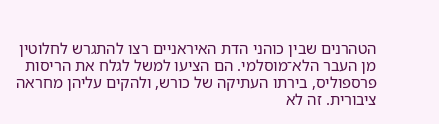הטהרנים שבין כוהני הדת האיראניים רצו להתגרש לחלוטין מן העבר הלא־מוסלמי. הם הציעו למשל לגלח את הריסות פרספוליס, בירתו העתיקה של כורש, ולהקים עליהן מחראה ציבורית. זה לא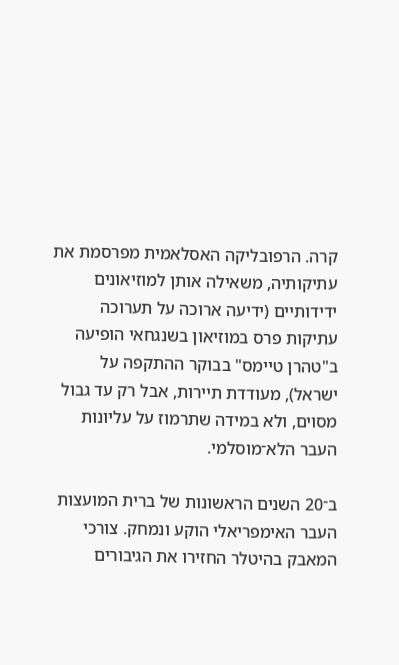קרה. הרפובליקה האסלאמית מפרסמת את עתיקותיה, משאילה אותן למוזיאונים ידידותיים (ידיעה ארוכה על תערוכה עתיקות פרס במוזיאון בשנגחאי הופיעה ב"טהרן טיימס" בבוקר ההתקפה על ישראל), מעודדת תיירות, אבל רק עד גבול מסוים, ולא במידה שתרמוז על עליונות העבר הלא־מוסלמי.

ב־20 השנים הראשונות של ברית המועצות העבר האימפריאלי הוקע ונמחק. צורכי המאבק בהיטלר החזירו את הגיבורים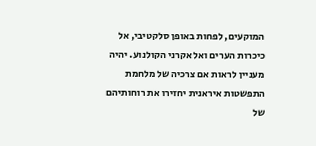המוקעים, לפחות באופן סלקטיבי, אל כיכרות הערים ואל אקרני הקולנוע. יהיה מעניין לראות אם צרכיה של מלחמת התפשטות איראנית יחזירו את רוחותיהם של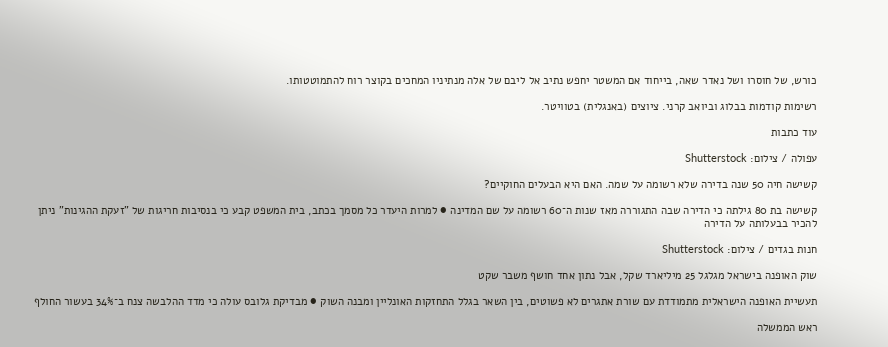כורש, של חוסרו ושל נאדר שאה, בייחוד אם המשטר יחפש נתיב אל ליבם של אלה מנתיניו המחכים בקוצר רוח להתמוטטותו.

רשימות קודמות בבלוג וביואב קרני. ציוצים (באנגלית) בטוויטר.

עוד כתבות

עפולה / צילום: Shutterstock

קשישה חיה 50 שנה בדירה שלא רשומה על שמה. האם היא הבעלים החוקיים?

קשישה בת 80 גילתה כי הדירה שבה התגוררה מאז שנות ה־60 רשומה על שם המדינה ● למרות היעדר כל מסמך בכתב, בית המשפט קבע כי בנסיבות חריגות של "זעקת ההגינות" ניתן להכיר בבעלותה על הדירה

חנות בגדים / צילום: Shutterstock

שוק האופנה בישראל מגלגל 25 מיליארד שקל, אבל נתון אחד חושף משבר שקט

תעשיית האופנה הישראלית מתמודדת עם שורת אתגרים לא פשוטים, בין השאר בגלל התחזקות האונליין ומבנה השוק ● מבדיקת גלובס עולה כי מדד ההלבשה צנח ב־34% בעשור החולף

ראש הממשלה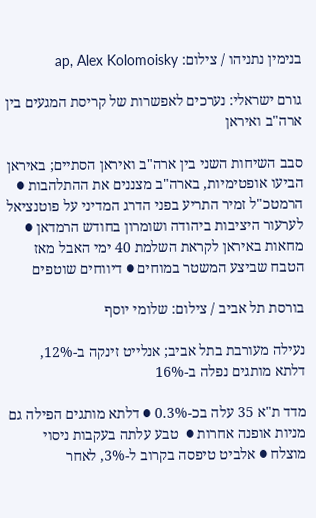בנימין נתניהו / צילום: ap, Alex Kolomoisky

גורם ישראלי: נערכים לאפשרות של קריסת המגעים בין ארה"ב ואיראן

סבב השיחות השני בין ארה"ב ואיראן הסתיים; באיראן הביעו אופטימיות, בארה"ב מצננים את ההתלהבות ● הרמטכ"ל זמיר התריע בפני הדרג המדיני על פוטנציאל לערעור היציבות ביהודה ושומרון בחודש הרמדאן ● מחאות באיראן לקראת השלמת 40 ימי האבל מאז הטבח שביצע המשטר במוחים ● דיווחים שוטפים

בורסת תל אביב / צילום: שלומי יוסף

נעילה מעורבת בתל אביב; אנלייט זינקה ב-12%, דלתא מותגים נפלה ב-16%

מדד ת"א 35 עלה בכ-0.3% ● דלתא מותגים הפילה גם מניות אופנה אחרות ●  טבע עלתה בעקבות ניסוי מוצלח ● אלביט טיפסה בקרוב ל-3%, לאחר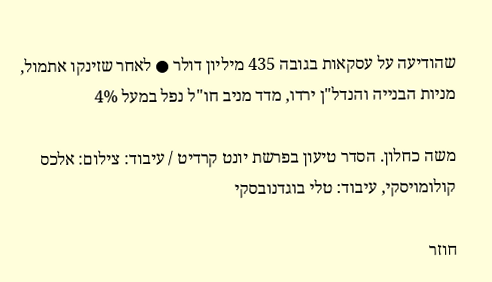שהודיעה על עסקאות בגובה 435 מיליון דולר ● לאחר שזינקו אתמול, מניות הבנייה והנדל"ן ירדו, מדד מניב חו"ל נפל במעל 4%

משה כחלון. הסדר טיעון בפרשת יונט קרדיט / עיבוד: צילום: אלכס קולומויסקי, עיבוד: טלי בוגדנובסקי

חוזר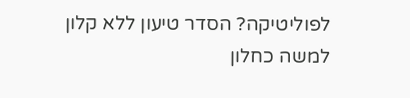לפוליטיקה? הסדר טיעון ללא קלון למשה כחלון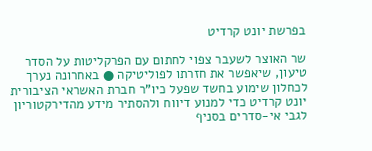בפרשת יונט קרדיט

שר האוצר לשעבר צפוי לחתום עם הפרקליטות על הסדר טיעון, שיאפשר את חזרתו לפוליטיקה ● באחרונה נערך לכחלון שימוע בחשד שפעל כיו"ר חברת האשראי הציבורית יונט קרדיט כדי למנוע דיווח ולהסתיר מידע מהדירקטוריון לגבי אי-סדרים בסניף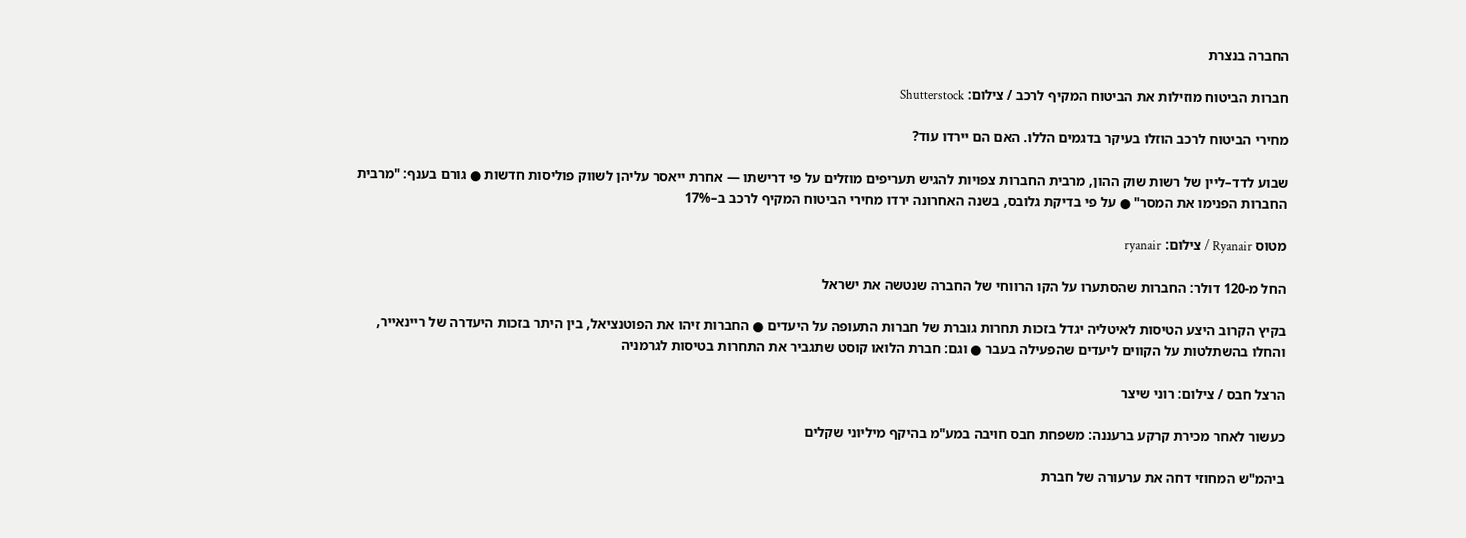החברה בנצרת

חברות הביטוח מוזילות את הביטוח המקיף לרכב / צילום: Shutterstock

מחירי הביטוח לרכב הוזלו בעיקר בדגמים הללו. האם הם יירדו עוד?

שבוע לדד–ליין של רשות שוק ההון, מרבית החברות צפויות להגיש תעריפים מוזלים על פי דרישתו — אחרת ייאסר עליהן לשווק פוליסות חדשות ● גורם בענף: "מרבית החברות הפנימו את המסר" ● על פי בדיקת גלובס, בשנה האחרונה ירדו מחירי הביטוח המקיף לרכב ב–17%

מטוס Ryanair / צילום: ryanair

החל מ-120 דולר: החברות שהסתערו על הקו הרווחי של החברה שנטשה את ישראל

בקיץ הקרוב היצע הטיסות לאיטליה יגדל בזכות תחרות גוברת של חברות התעופה על היעדים ● החברות זיהו את הפוטנציאל, בין היתר בזכות היעדרה של ריינאייר, והחלו בהשתלטות על הקווים ליעדים שהפעילה בעבר ● וגם: חברת הלואו קוסט שתגביר את התחרות בטיסות לגרמניה

הרצל חבס / צילום: רוני שיצר

כעשור לאחר מכירת קרקע ברעננה: משפחת חבס חויבה במע"מ בהיקף מיליוני שקלים

ביהמ"ש המחוזי דחה את ערעורה של חברת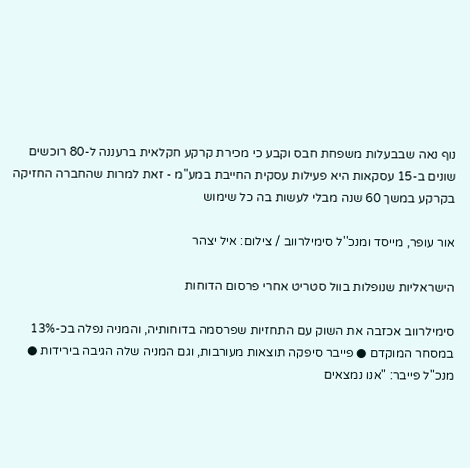נוף נאה שבבעלות משפחת חבס וקבע כי מכירת קרקע חקלאית ברעננה ל-80 רוכשים שונים ב-15 עסקאות היא פעילות עסקית החייבת במע"מ - זאת למרות שהחברה החזיקה בקרקע במשך 60 שנה מבלי לעשות בה כל שימוש

אור עופר, מייסד ומנכ''ל סימילרווב / צילום: איל יצהר

הישראליות שנופלות בוול סטריט אחרי פרסום הדוחות

סימילרווב אכזבה את השוק עם התחזיות שפרסמה בדוחותיה, והמניה נפלה בכ-13% במסחר המוקדם ● פייבר סיפקה תוצאות מעורבות, וגם המניה שלה הגיבה בירידות ● מנכ"ל פייבר: "אנו נמצאים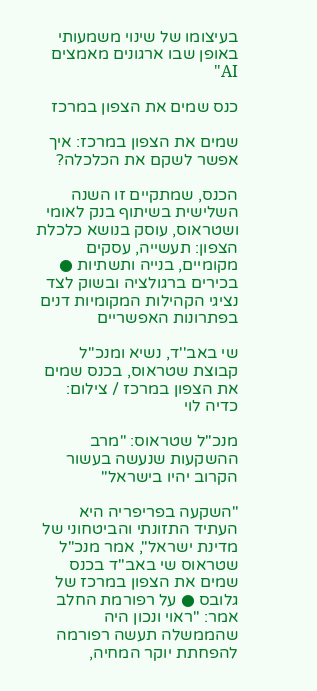בעיצומו של שינוי משמעותי באופן שבו ארגונים מאמצים AI"

כנס שמים את הצפון במרכז

שמים את הצפון במרכז: איך אפשר לשקם את הכלכלה?

הכנס, שמתקיים זו השנה השלישית בשיתוף בנק לאומי ושטראוס, עוסק בנושא כלכלת הצפון: תעשייה, עסקים מקומיים, בנייה ותשתיות ● בכירים ברגולציה ובשוק לצד נציגי הקהילות המקומיות דנים בפתרונות האפשריים

שי באב''ד, נשיא ומנכ''ל קבוצת שטראוס, בכנס שמים את הצפון במרכז / צילום: כדיה לוי

מנכ"ל שטראוס: "מרב ההשקעות שנעשה בעשור הקרוב יהיו בישראל"

"השקעה בפריפריה היא העתיד התזונתי והביטחוני של מדינת ישראל", אמר מנכ"ל שטראוס שי באב"ד בכנס שמים את הצפון במרכז של גלובס ● על רפורמת החלב אמר: "ראוי ונכון היה שהממשלה תעשה רפורמה להפחתת יוקר המחיה,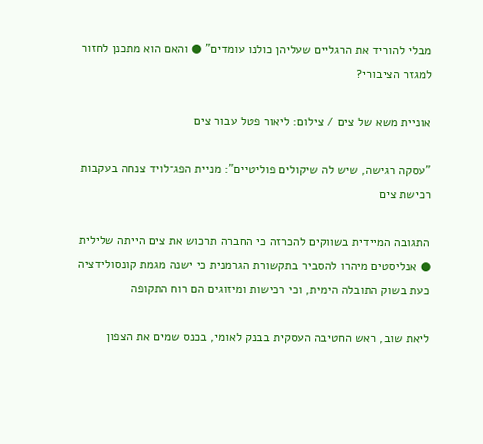מבלי להוריד את הרגליים שעליהן כולנו עומדים" ● והאם הוא מתכנן לחזור למגזר הציבורי?

אוניית משא של צים / צילום: ליאור פטל עבור צים

"עסקה רגישה, שיש לה שיקולים פוליטיים": מניית הפג־לויד צנחה בעקבות רכישת צים

התגובה המיידית בשווקים להכרזה כי החברה תרכוש את צים הייתה שלילית ● אנליסטים מיהרו להסביר בתקשורת הגרמנית כי ישנה מגמת קונסולידציה כעת בשוק התובלה הימית, וכי רכישות ומיזוגים הם רוח התקופה

ליאת שוב, ראש החטיבה העסקית בבנק לאומי, בכנס שמים את הצפון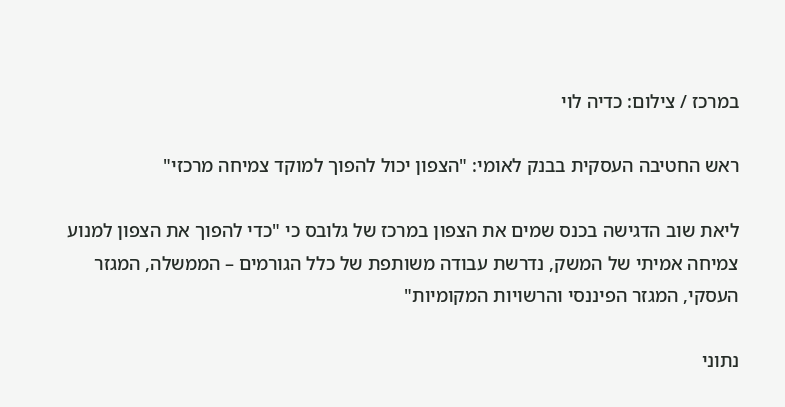במרכז / צילום: כדיה לוי

ראש החטיבה העסקית בבנק לאומי: "הצפון יכול להפוך למוקד צמיחה מרכזי"

ליאת שוב הדגישה בכנס שמים את הצפון במרכז של גלובס כי "כדי להפוך את הצפון למנוע צמיחה אמיתי של המשק, נדרשת עבודה משותפת של כלל הגורמים – הממשלה, המגזר העסקי, המגזר הפיננסי והרשויות המקומיות"

נתוני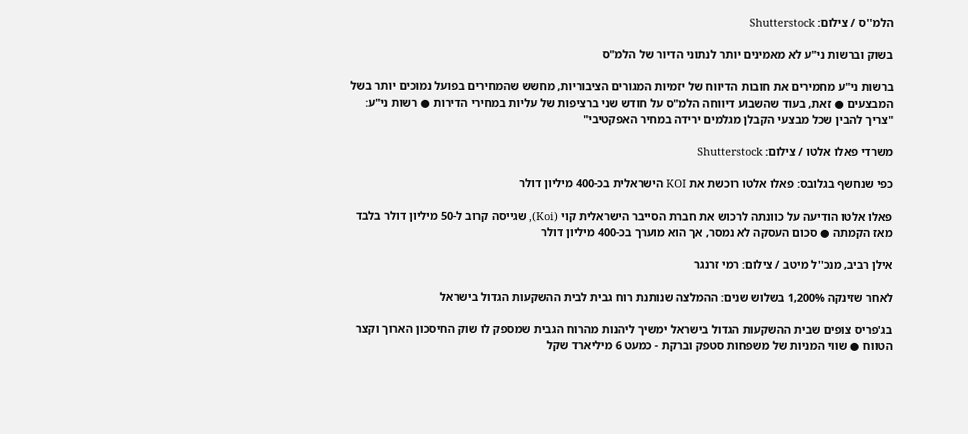הלמ''ס / צילום: Shutterstock

בשוק וברשות ני"ע לא מאמינים יותר לנתוני הדיור של הלמ"ס

ברשות ני"ע מחמירים את חובות הדיווח של יזמיות המגורים הציבוריות, מחשש שהמחירים בפועל נמוכים יותר בשל המבצעים ● זאת, בעוד שהשבוע דיווחה הלמ"ס על חודש שני ברציפות של עליות במחירי הדירות ● רשות ני"ע: "צריך להבין שכל מבצעי הקבלן מגלמים ירידה במחיר האפקטיבי"

משרדי פאלו אלטו / צילום: Shutterstock

כפי שנחשף בגלובס: פאלו אלטו רוכשת את KOI הישראלית בכ-400 מיליון דולר

פאלו אלטו הודיעה על כוונתה לרכוש את חברת הסייבר הישראלית קוי (Koi), שגייסה קרוב ל-50 מיליון דולר בלבד מאז הקמתה ● סכום העסקה לא נמסר, אך הוא מוערך בכ-400 מיליון דולר

אילן רביב, מנכ''ל מיטב / צילום: רמי זרנגר

לאחר שזינקה 1,200% בשלוש שנים: ההמלצה שנותנת רוח גבית לבית ההשקעות הגדול בישראל

בג'פריס צופים שבית ההשקעות הגדול בישראל ימשיך ליהנות מהרוח הגבית שמספק לו שוק החיסכון הארוך וקצר הטווח ● שווי המניות של משפחות סטפק וברקת - כמעט 6 מיליארד שקל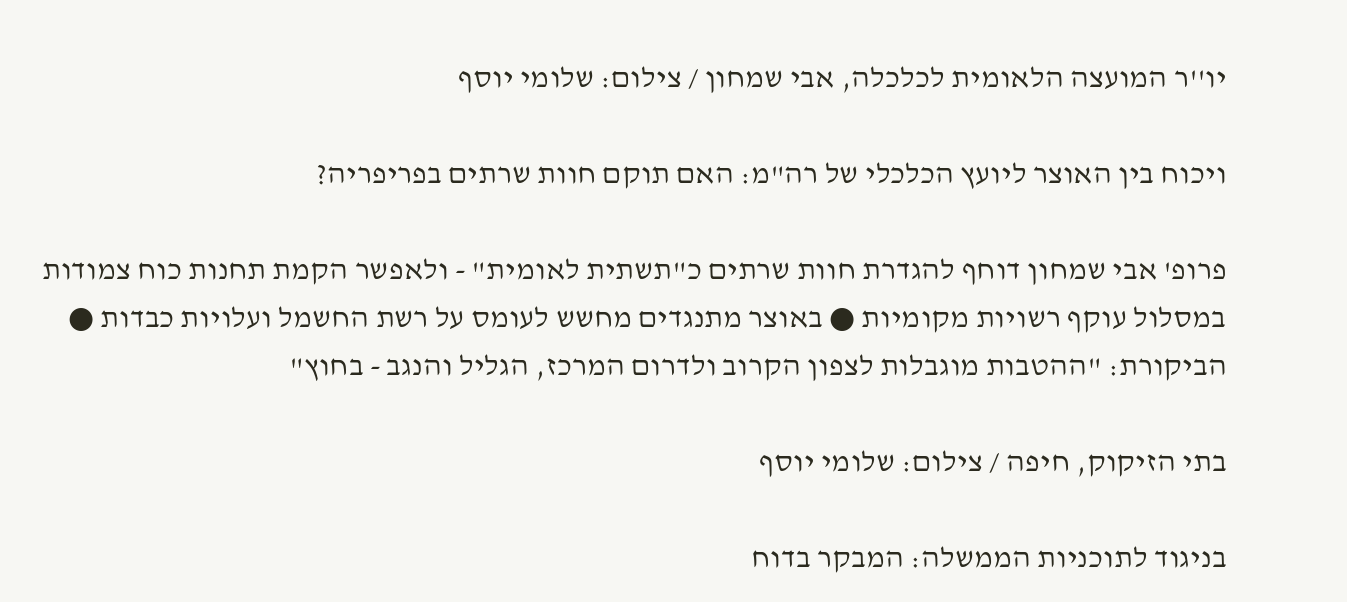יו''ר המועצה הלאומית לכלכלה, אבי שמחון / צילום: שלומי יוסף

ויכוח בין האוצר ליועץ הכלכלי של רה"מ: האם תוקם חוות שרתים בפריפריה?

פרופ' אבי שמחון דוחף להגדרת חוות שרתים כ"תשתית לאומית" - ולאפשר הקמת תחנות כוח צמודות במסלול עוקף רשויות מקומיות ● באוצר מתנגדים מחשש לעומס על רשת החשמל ועלויות כבדות ● הביקורת: "ההטבות מוגבלות לצפון הקרוב ולדרום המרכז, הגליל והנגב - בחוץ"

בתי הזיקוק, חיפה / צילום: שלומי יוסף

בניגוד לתוכניות הממשלה: המבקר בדוח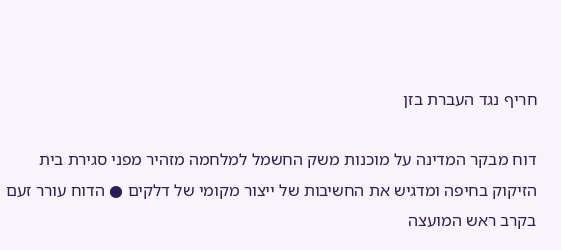חריף נגד העברת בזן

דוח מבקר המדינה על מוכנות משק החשמל למלחמה מזהיר מפני סגירת בית הזיקוק בחיפה ומדגיש את החשיבות של ייצור מקומי של דלקים ● הדוח עורר זעם בקרב ראש המועצה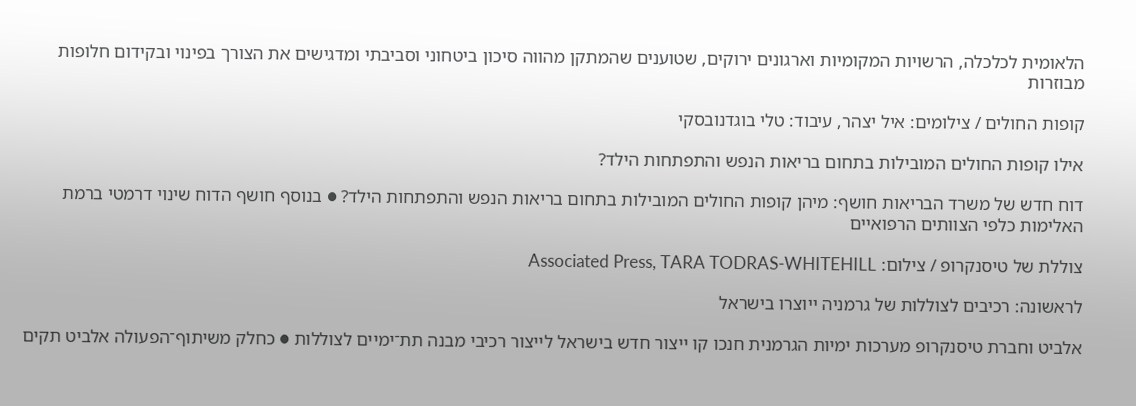הלאומית לכלכלה, הרשויות המקומיות וארגונים ירוקים, שטוענים שהמתקן מהווה סיכון ביטחוני וסביבתי ומדגישים את הצורך בפינוי ובקידום חלופות מבוזרות

קופות החולים / צילומים: איל יצהר, עיבוד: טלי בוגדנובסקי

אילו קופות החולים המובילות בתחום בריאות הנפש והתפתחות הילד?

דוח חדש של משרד הבריאות חושף: מיהן קופות החולים המובילות בתחום בריאות הנפש והתפתחות הילד? ● בנוסף חושף הדוח שינוי דרמטי ברמת האלימות כלפי הצוותים הרפואיים

צוללת של טיסנקרופ / צילום: Associated Press, TARA TODRAS-WHITEHILL

לראשונה: רכיבים לצוללות של גרמניה ייוצרו בישראל

אלביט וחברת טיסנקרופ מערכות ימיות הגרמנית חנכו קו ייצור חדש בישראל לייצור רכיבי מבנה תת־ימיים לצוללות ● כחלק משיתוף־הפעולה אלביט תקים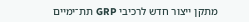מתקן ייצור חדש לרכיבי GRP תת־ימיים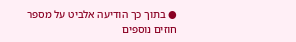● בתוך כך הודיעה אלביט על מספר חוזים נוספים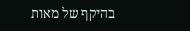בהיקף של מאות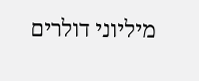מיליוני דולרים